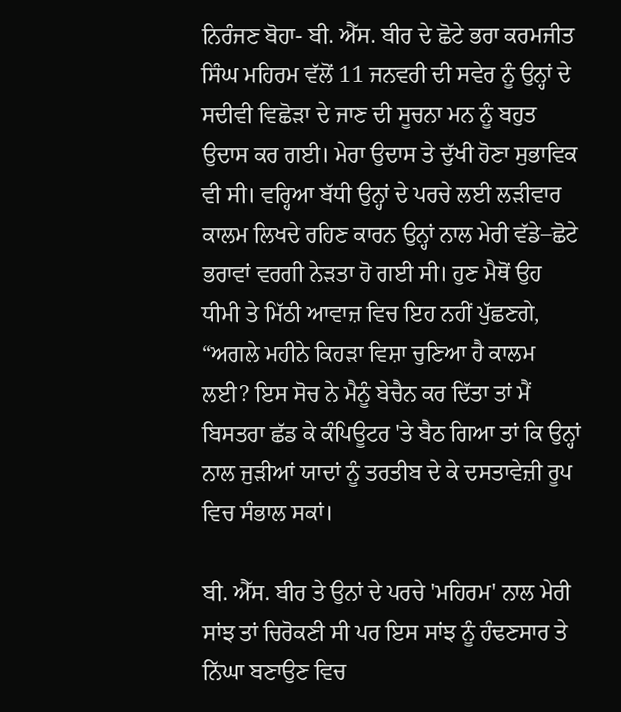ਨਿਰੰਜਣ ਬੋਹਾ- ਬੀ. ਐੱਸ. ਬੀਰ ਦੇ ਛੋਟੇ ਭਰਾ ਕਰਮਜੀਤ ਸਿੰਘ ਮਹਿਰਮ ਵੱਲੋਂ 11 ਜਨਵਰੀ ਦੀ ਸਵੇਰ ਨੂੰ ਉਨ੍ਹਾਂ ਦੇ ਸਦੀਵੀ ਵਿਛੋੜਾ ਦੇ ਜਾਣ ਦੀ ਸੂਚਨਾ ਮਨ ਨੂੰ ਬਹੁਤ ਉਦਾਸ ਕਰ ਗਈ। ਮੇਰਾ ਉਦਾਸ ਤੇ ਦੁੱਖੀ ਹੋਣਾ ਸੁਭਾਵਿਕ ਵੀ ਸੀ। ਵਰ੍ਹਿਆ ਬੱਧੀ ਉਨ੍ਹਾਂ ਦੇ ਪਰਚੇ ਲਈ ਲੜੀਵਾਰ ਕਾਲਮ ਲਿਖਦੇ ਰਹਿਣ ਕਾਰਨ ਉਨ੍ਹਾਂ ਨਾਲ ਮੇਰੀ ਵੱਡੇ–ਛੋਟੇ ਭਰਾਵਾਂ ਵਰਗੀ ਨੇੜਤਾ ਹੋ ਗਈ ਸੀ। ਹੁਣ ਮੈਥੋਂ ਉਹ ਧੀਮੀ ਤੇ ਮਿੱਠੀ ਆਵਾਜ਼ ਵਿਚ ਇਹ ਨਹੀਂ ਪੁੱਛਣਗੇ, “ਅਗਲੇ ਮਹੀਨੇ ਕਿਹੜਾ ਵਿਸ਼ਾ ਚੁਣਿਆ ਹੈ ਕਾਲਮ ਲਈ? ਇਸ ਸੋਚ ਨੇ ਮੈਨੂੰ ਬੇਚੈਨ ਕਰ ਦਿੱਤਾ ਤਾਂ ਮੈਂ ਬਿਸਤਰਾ ਛੱਡ ਕੇ ਕੰਪਿਊਟਰ 'ਤੇ ਬੈਠ ਗਿਆ ਤਾਂ ਕਿ ਉਨ੍ਹਾਂ ਨਾਲ ਜੁੜੀਆਂ ਯਾਦਾਂ ਨੂੰ ਤਰਤੀਬ ਦੇ ਕੇ ਦਸਤਾਵੇਜ਼ੀ ਰੂਪ ਵਿਚ ਸੰਭਾਲ ਸਕਾਂ।

ਬੀ. ਐੱਸ. ਬੀਰ ਤੇ ਉਨਾਂ ਦੇ ਪਰਚੇ 'ਮਹਿਰਮ' ਨਾਲ ਮੇਰੀ ਸਾਂਝ ਤਾਂ ਚਿਰੋਕਣੀ ਸੀ ਪਰ ਇਸ ਸਾਂਝ ਨੂੰ ਹੰਢਣਸਾਰ ਤੇ ਨਿੱਘਾ ਬਣਾਉਣ ਵਿਚ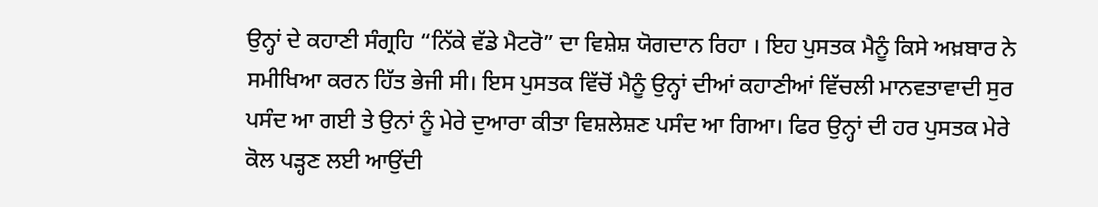ਉਨ੍ਹਾਂ ਦੇ ਕਹਾਣੀ ਸੰਗ੍ਰਹਿ “ਨਿੱਕੇ ਵੱਡੇ ਮੈਟਰੋ” ਦਾ ਵਿਸ਼ੇਸ਼ ਯੋਗਦਾਨ ਰਿਹਾ । ਇਹ ਪੁਸਤਕ ਮੈਨੂੰ ਕਿਸੇ ਅਖ਼ਬਾਰ ਨੇ ਸਮੀਖਿਆ ਕਰਨ ਹਿੱਤ ਭੇਜੀ ਸੀ। ਇਸ ਪੁਸਤਕ ਵਿੱਚੋਂ ਮੈਨੂੰ ਉਨ੍ਹਾਂ ਦੀਆਂ ਕਹਾਣੀਆਂ ਵਿੱਚਲੀ ਮਾਨਵਤਾਵਾਦੀ ਸੁਰ ਪਸੰਦ ਆ ਗਈ ਤੇ ਉਨਾਂ ਨੂੰ ਮੇਰੇ ਦੁਆਰਾ ਕੀਤਾ ਵਿਸ਼ਲੇਸ਼ਣ ਪਸੰਦ ਆ ਗਿਆ। ਫਿਰ ਉਨ੍ਹਾਂ ਦੀ ਹਰ ਪੁਸਤਕ ਮੇਰੇ ਕੋਲ ਪੜ੍ਹਣ ਲਈ ਆਉਂਦੀ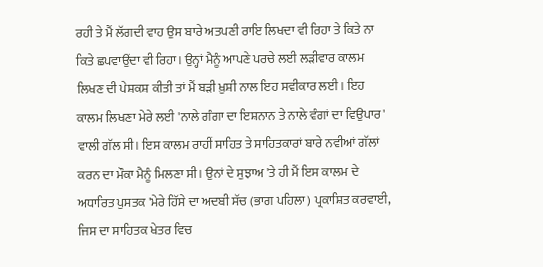ਰਹੀ ਤੇ ਮੈਂ ਲੱਗਦੀ ਵਾਹ ਉਸ ਬਾਰੇ ਅਤਪਣੀ ਰਾਇ ਲਿਖਦਾ ਵੀ ਰਿਹਾ ਤੇ ਕਿਤੇ ਨਾ ਕਿਤੇ ਛਪਵਾਉਂਦਾ ਵੀ ਰਿਹਾ। ਉਨ੍ਹਾਂ ਮੈਨੂੰ ਆਪਣੇ ਪਰਚੇ ਲਈ ਲੜੀਵਾਰ ਕਾਲਮ ਲਿਖਣ ਦੀ ਪੇਸ਼ਕਸ਼ ਕੀਤੀ ਤਾਂ ਮੈਂ ਬੜੀ ਖ਼ੁਸ਼ੀ ਨਾਲ ਇਹ ਸਵੀਕਾਰ ਲਈ। ਇਹ ਕਾਲਮ ਲਿਖਣਾ ਮੇਰੇ ਲਈ 'ਨਾਲੇ ਗੰਗਾ ਦਾ ਇਸ਼ਨਾਨ ਤੇ ਨਾਲੇ ਵੰਗਾਂ ਦਾ ਵਿਉਪਾਰ' ਵਾਲੀ ਗੱਲ ਸੀ। ਇਸ ਕਾਲਮ ਰਾਹੀਂ ਸਾਹਿਤ ਤੇ ਸਾਹਿਤਕਾਰਾਂ ਬਾਰੇ ਨਵੀਆਂ ਗੱਲਾਂ ਕਰਨ ਦਾ ਮੌਕਾ ਮੈਨੂੰ ਮਿਲਣਾ ਸੀ। ਉਨਾਂ ਦੇ ਸੁਝਾਅ 'ਤੇ ਹੀ ਮੈਂ ਇਸ ਕਾਲਮ ਦੇ ਅਧਾਰਿਤ ਪੁਸਤਕ 'ਮੇਰੇ ਹਿੱਸੇ ਦਾ ਅਦਬੀ ਸੱਚ (ਭਾਗ ਪਹਿਲਾ) ਪ੍ਰਕਾਸ਼ਿਤ ਕਰਵਾਈ, ਜਿਸ ਦਾ ਸਾਹਿਤਕ ਖੇਤਰ ਵਿਚ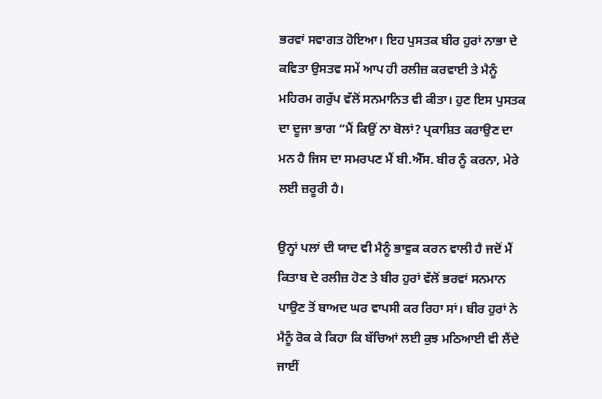ਭਰਵਾਂ ਸਵਾਗਤ ਹੋਇਆ। ਇਹ ਪੁਸਤਕ ਬੀਰ ਹੁਰਾਂ ਨਾਭਾ ਦੇ ਕਵਿਤਾ ਉਸਤਵ ਸਮੇਂ ਆਪ ਹੀ ਰਲੀਜ਼ ਕਰਵਾਈ ਤੇ ਮੈਨੂੰ ਮਹਿਰਮ ਗਰੁੱਪ ਵੱਲੋਂ ਸਨਮਾਨਿਤ ਵੀ ਕੀਤਾ। ਹੁਣ ਇਸ ਪੁਸਤਕ ਦਾ ਦੂਜਾ ਭਾਗ “ਮੈਂ ਕਿਉਂ ਨਾ ਬੋਲਾਂ? ਪ੍ਰਕਾਸ਼ਿਤ ਕਰਾਉਣ ਦਾ ਮਨ ਹੈ ਜਿਸ ਦਾ ਸਮਰਪਣ ਮੈਂ ਬੀ.ਐੱਸ. ਬੀਰ ਨੂੰ ਕਰਨਾ, ਮੇਰੇ ਲਈ ਜ਼ਰੂਰੀ ਹੈ।

ਉਨ੍ਹਾਂ ਪਲਾਂ ਦੀ ਯਾਦ ਵੀ ਮੈਨੂੰ ਭਾਵੁਕ ਕਰਨ ਵਾਲੀ ਹੈ ਜਦੋਂ ਮੈਂ ਕਿਤਾਬ ਦੇ ਰਲੀਜ਼ ਹੋਣ ਤੇ ਬੀਰ ਹੁਰਾਂ ਵੱਲੋਂ ਭਰਵਾਂ ਸਨਮਾਨ ਪਾਉਣ ਤੋਂ ਬਾਅਦ ਘਰ ਵਾਪਸੀ ਕਰ ਰਿਹਾ ਸਾਂ। ਬੀਰ ਹੁਰਾਂ ਨੇ ਮੈਨੂੰ ਰੋਕ ਕੇ ਕਿਹਾ ਕਿ ਬੱਚਿਆਂ ਲਈ ਕੁਝ ਮਠਿਆਈ ਵੀ ਲੈਂਦੇ ਜਾਈਂ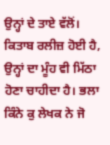ਉਨ੍ਹਾਂ ਦੇ ਤਾਏ ਵੱਲੋਂ। ਕਿਤਾਬ ਰਲੀਜ਼ ਹੋਈ ਹੈ, ਉਨ੍ਹਾਂ ਦਾ ਮੂੰਹ ਵੀ ਮਿੱਠਾ ਹੋਣਾ ਚਾਹੀਦਾ ਹੈ। ਭਲਾ ਕਿੰਨੇ ਕੁ ਲੇਖਕ ਨੇ ਜੋ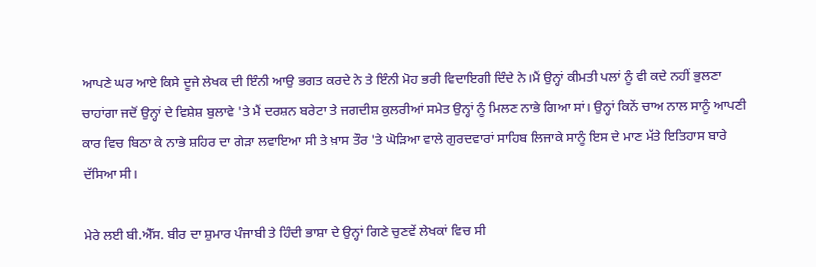ਆਪਣੇ ਘਰ ਆਏ ਕਿਸੇ ਦੂਜੇ ਲੇਖਕ ਦੀ ਇੰਨੀ ਆਉ ਭਗਤ ਕਰਦੇ ਨੇ ਤੇ ਇੰਨੀ ਮੋਹ ਭਰੀ ਵਿਦਾਇਗੀ ਦਿੰਦੇ ਨੇ।ਮੈਂ ਉਨ੍ਹਾਂ ਕੀਮਤੀ ਪਲਾਂ ਨੂੰ ਵੀ ਕਦੇ ਨਹੀਂ ਭੁਲਣਾ ਚਾਹਾਂਗਾ ਜਦੋਂ ਉਨ੍ਹਾਂ ਦੇ ਵਿਸ਼ੇਸ਼ ਬੁਲਾਵੇ 'ਤੇ ਮੈਂ ਦਰਸ਼ਨ ਬਰੇਟਾ ਤੇ ਜਗਦੀਸ਼ ਕੁਲਰੀਆਂ ਸਮੇਤ ਉਨ੍ਹਾਂ ਨੂੰ ਮਿਲਣ ਨਾਭੇ ਗਿਆ ਸਾਂ। ਉਨ੍ਹਾਂ ਕਿਨੇਂ ਚਾਅ ਨਾਲ ਸਾਨੂੰ ਆਪਣੀ ਕਾਰ ਵਿਚ ਬਿਠਾ ਕੇ ਨਾਭੇ ਸ਼ਹਿਰ ਦਾ ਗੇੜਾ ਲਵਾਇਆ ਸੀ ਤੇ ਖ਼ਾਸ ਤੌਰ 'ਤੇ ਘੋੜਿਆ ਵਾਲੇ ਗੁਰਦਵਾਰਾਂ ਸਾਹਿਬ ਲਿਜਾਕੇ ਸਾਨੂੰ ਇਸ ਦੇ ਮਾਣ ਮੱਤੇ ਇਤਿਹਾਸ ਬਾਰੇ ਦੱਸਿਆ ਸੀ।

ਮੇਰੇ ਲਈ ਬੀ.ਐੱਸ. ਬੀਰ ਦਾ ਸ਼ੁਮਾਰ ਪੰਜਾਬੀ ਤੇ ਹਿੰਦੀ ਭਾਸ਼ਾ ਦੇ ਉਨ੍ਹਾਂ ਗਿਣੇ ਚੁਣਵੇਂ ਲੇਖਕਾਂ ਵਿਚ ਸੀ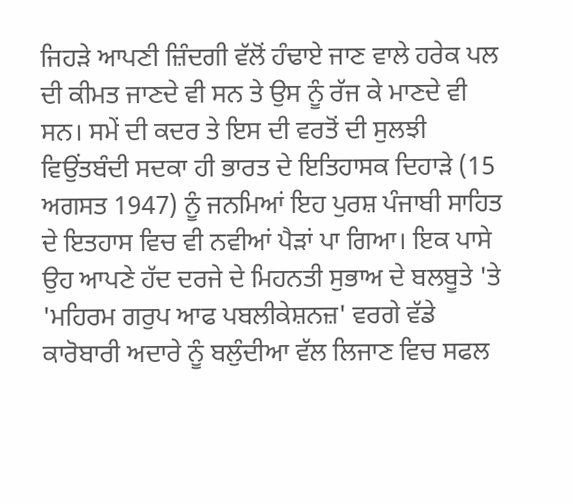ਜਿਹੜੇ ਆਪਣੀ ਜ਼ਿੰਦਗੀ ਵੱਲੋਂ ਹੰਢਾਏ ਜਾਣ ਵਾਲੇ ਹਰੇਕ ਪਲ ਦੀ ਕੀਮਤ ਜਾਣਦੇ ਵੀ ਸਨ ਤੇ ਉਸ ਨੂੰ ਰੱਜ ਕੇ ਮਾਣਦੇ ਵੀ ਸਨ। ਸਮੇਂ ਦੀ ਕਦਰ ਤੇ ਇਸ ਦੀ ਵਰਤੋਂ ਦੀ ਸੁਲਝੀ ਵਿਉਂਤਬੰਦੀ ਸਦਕਾ ਹੀ ਭਾਰਤ ਦੇ ਇਤਿਹਾਸਕ ਦਿਹਾੜੇ (15 ਅਗਸਤ 1947) ਨੂੰ ਜਨਮਿਆਂ ਇਹ ਪੁਰਸ਼ ਪੰਜਾਬੀ ਸਾਹਿਤ ਦੇ ਇਤਹਾਸ ਵਿਚ ਵੀ ਨਵੀਆਂ ਪੈੜਾਂ ਪਾ ਗਿਆ। ਇਕ ਪਾਸੇ ਉਹ ਆਪਣੇ ਹੱਦ ਦਰਜੇ ਦੇ ਮਿਹਨਤੀ ਸੁਭਾਅ ਦੇ ਬਲਬੂਤੇ 'ਤੇ 'ਮਹਿਰਮ ਗਰੁਪ ਆਫ ਪਬਲੀਕੇਸ਼ਨਜ਼' ਵਰਗੇ ਵੱਡੇ ਕਾਰੋਬਾਰੀ ਅਦਾਰੇ ਨੂੰ ਬਲੁੰਦੀਆ ਵੱਲ ਲਿਜਾਣ ਵਿਚ ਸਫਲ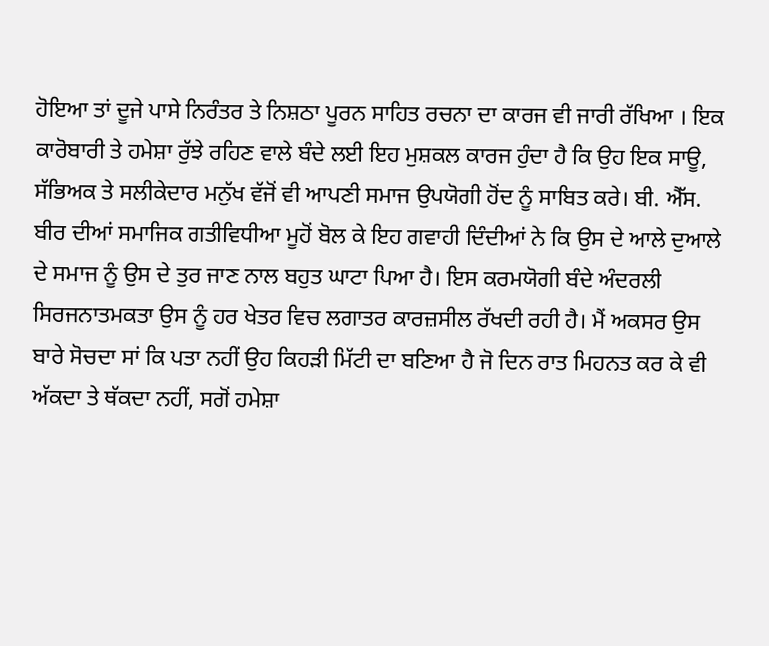ਹੋਇਆ ਤਾਂ ਦੂਜੇ ਪਾਸੇ ਨਿਰੰਤਰ ਤੇ ਨਿਸ਼ਠਾ ਪੂਰਨ ਸਾਹਿਤ ਰਚਨਾ ਦਾ ਕਾਰਜ ਵੀ ਜਾਰੀ ਰੱਖਿਆ । ਇਕ ਕਾਰੋਬਾਰੀ ਤੇ ਹਮੇਸ਼ਾ ਰੁੱਝੇ ਰਹਿਣ ਵਾਲੇ ਬੰਦੇ ਲਈ ਇਹ ਮੁਸ਼ਕਲ ਕਾਰਜ ਹੁੰਦਾ ਹੈ ਕਿ ਉਹ ਇਕ ਸਾਊ, ਸੱਭਿਅਕ ਤੇ ਸਲੀਕੇਦਾਰ ਮਨੁੱਖ ਵੱਜੋਂ ਵੀ ਆਪਣੀ ਸਮਾਜ ਉਪਯੋਗੀ ਹੋਂਦ ਨੂੰ ਸਾਬਿਤ ਕਰੇ। ਬੀ. ਐੱਸ. ਬੀਰ ਦੀਆਂ ਸਮਾਜਿਕ ਗਤੀਵਿਧੀਆ ਮੂਹੋਂ ਬੋਲ ਕੇ ਇਹ ਗਵਾਹੀ ਦਿੰਦੀਆਂ ਨੇ ਕਿ ਉਸ ਦੇ ਆਲੇ ਦੁਆਲੇ ਦੇ ਸਮਾਜ ਨੂੰ ਉਸ ਦੇ ਤੁਰ ਜਾਣ ਨਾਲ ਬਹੁਤ ਘਾਟਾ ਪਿਆ ਹੈ। ਇਸ ਕਰਮਯੋਗੀ ਬੰਦੇ ਅੰਦਰਲੀ ਸਿਰਜਨਾਤਮਕਤਾ ਉਸ ਨੂੰ ਹਰ ਖੇਤਰ ਵਿਚ ਲਗਾਤਰ ਕਾਰਜ਼ਸੀਲ ਰੱਖਦੀ ਰਹੀ ਹੈ। ਮੈਂ ਅਕਸਰ ਉਸ ਬਾਰੇ ਸੋਚਦਾ ਸਾਂ ਕਿ ਪਤਾ ਨਹੀਂ ਉਹ ਕਿਹੜੀ ਮਿੱਟੀ ਦਾ ਬਣਿਆ ਹੈ ਜੋ ਦਿਨ ਰਾਤ ਮਿਹਨਤ ਕਰ ਕੇ ਵੀ ਅੱਕਦਾ ਤੇ ਥੱਕਦਾ ਨਹੀਂ, ਸਗੋਂ ਹਮੇਸ਼ਾ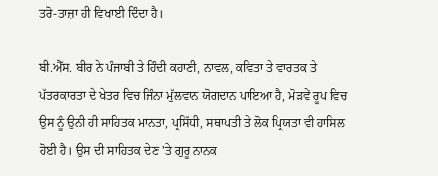ਤਰੋ-ਤਾਜ਼ਾ ਹੀ ਵਿਖਾਈ ਦਿੰਦਾ ਹੈ।

ਬੀ.ਐੱਸ. ਬੀਰ ਨੇ ਪੰਜਾਬੀ ਤੇ ਹਿੰਦੀ ਕਹਾਣੀ, ਨਾਵਲ, ਕਵਿਤਾ ਤੇ ਵਾਰਤਕ ਤੇ ਪੱਤਰਕਾਰਤਾ ਦੇ ਖੇਤਰ ਵਿਚ ਜਿੰਨਾ ਮੁੱਲਵਾਨ ਯੋਗਦਾਨ ਪਾਇਆ ਹੈ, ਮੋੜਵੇਂ ਰੂਪ ਵਿਚ ਉਸ ਨੂੰ ਉਨੀ ਹੀ ਸਾਹਿਤਕ ਮਾਨਤਾ, ਪ੍ਰਸਿੱਧੀ, ਸਥਾਪਤੀ ਤੇ ਲੋਕ ਪ੍ਰਿਯਤਾ ਵੀ ਹਾਸਿਲ ਹੋਈ ਹੈ। ਉਸ ਦੀ ਸਾਹਿਤਕ ਦੇਣ 'ਤੇ ਗੁਰੂ ਨਾਨਕ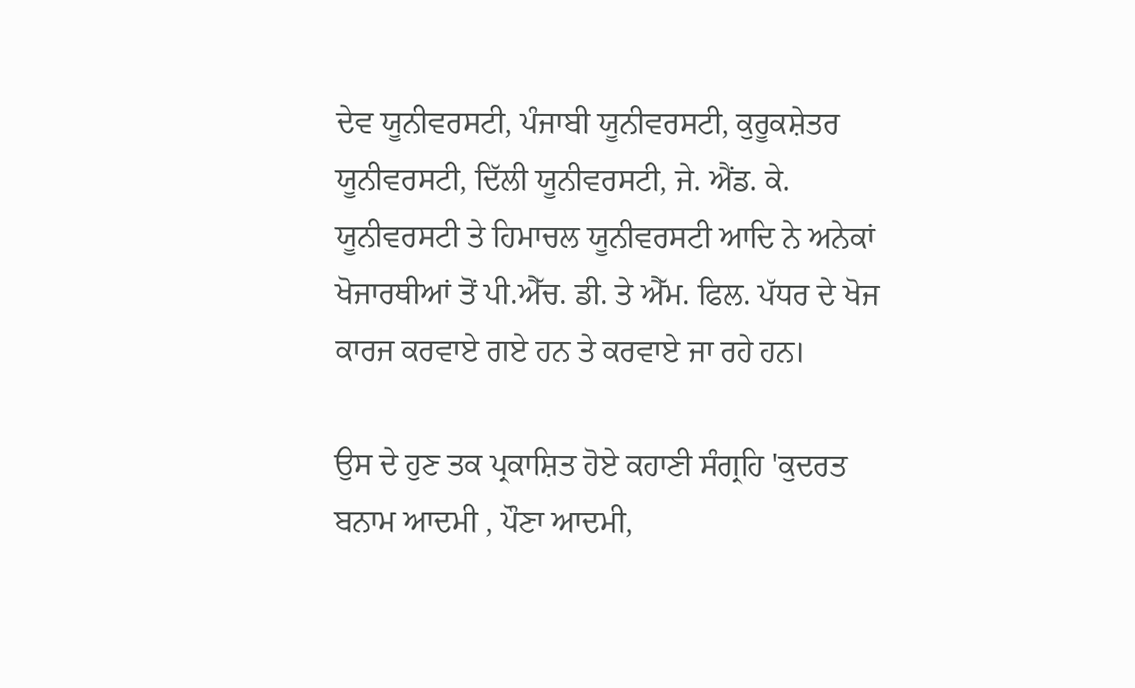ਦੇਵ ਯੂਨੀਵਰਸਟੀ, ਪੰਜਾਬੀ ਯੂਨੀਵਰਸਟੀ, ਕੁਰੂਕਸ਼ੇਤਰ ਯੂਨੀਵਰਸਟੀ, ਦਿੱਲੀ ਯੂਨੀਵਰਸਟੀ, ਜੇ. ਐਂਡ. ਕੇ. ਯੂਨੀਵਰਸਟੀ ਤੇ ਹਿਮਾਚਲ ਯੂਨੀਵਰਸਟੀ ਆਦਿ ਨੇ ਅਨੇਕਾਂ ਖੋਜਾਰਥੀਆਂ ਤੋਂ ਪੀ.ਐੱਚ. ਡੀ. ਤੇ ਐੱਮ. ਫਿਲ. ਪੱਧਰ ਦੇ ਖੋਜ ਕਾਰਜ ਕਰਵਾਏ ਗਏ ਹਨ ਤੇ ਕਰਵਾਏ ਜਾ ਰਹੇ ਹਨ।

ਉਸ ਦੇ ਹੁਣ ਤਕ ਪ੍ਰਕਾਸ਼ਿਤ ਹੋਏ ਕਹਾਣੀ ਸੰਗ੍ਰਹਿ 'ਕੁਦਰਤ ਬਨਾਮ ਆਦਮੀ , ਪੌਣਾ ਆਦਮੀ,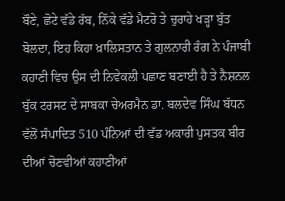ਬੌਣੇ, ਛੋਟੇ ਵੱਡੇ ਰੱਬ, ਨਿੱਕੇ ਵੱਡੇ ਮੈਟਰੋ ਤੇ ਚੁਰਾਹੇ ਖੜ੍ਹਾ ਬੁੱਤ ਬੋਲਦਾ, ਇਹ ਕਿਹਾ ਖ਼ਾਲਿਸਤਾਨ ਤੇ ਗੁਲਨਾਰੀ ਰੰਗ ਨੇ ਪੰਜਾਬੀ ਕਹਾਣੀ ਵਿਚ ਉਸ ਦੀ ਨਿਵੇਕਲੀ ਪਛਾਣ ਬਣਾਈ ਹੈ ਤੇ ਨੈਸ਼ਨਲ ਬੁੱਕ ਟਰਸਟ ਦੇ ਸਾਬਕਾ ਚੇਅਰਮੈਨ ਡਾ. ਬਲਦੇਵ ਸਿੰਘ ਬੱਧਨ ਵੱਲੋਂ ਸੰਪਾਦਿਤ 510 ਪੰਨਿਆਂ ਦੀ ਵੱਡ ਅਕਾਰੀ ਪੁਸਤਕ ਬੀਰ ਦੀਆਂ ਚੋਣਵੀਆਂ ਕਹਾਣੀਆਂ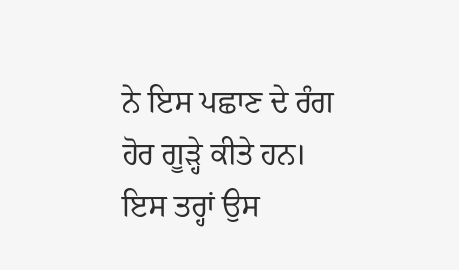ਨੇ ਇਸ ਪਛਾਣ ਦੇ ਰੰਗ ਹੋਰ ਗੂੜ੍ਹੇ ਕੀਤੇ ਹਨ। ਇਸ ਤਰ੍ਹਾਂ ਉਸ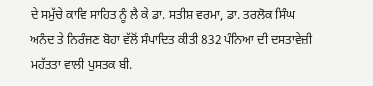ਦੇ ਸਮੁੱਚੇ ਕਾਵਿ ਸਾਹਿਤ ਨੂੰ ਲੈ ਕੇ ਡਾ. ਸਤੀਸ਼ ਵਰਮਾ, ਡਾ. ਤਰਲੋਕ ਸਿੰਘ ਅਨੰਦ ਤੇ ਨਿਰੰਜਣ ਬੋਹਾ ਵੱਲੋਂ ਸੰਪਾਦਿਤ ਕੀਤੀ 832 ਪੰਨਿਆ ਦੀ ਦਸਤਾਵੇਜ਼ੀ ਮਹੱਤਤਾ ਵਾਲੀ ਪੁਸਤਕ ਬੀ.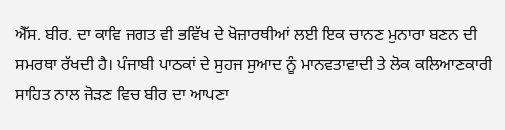ਐੱਸ. ਬੀਰ. ਦਾ ਕਾਵਿ ਜਗਤ ਵੀ ਭਵਿੱਖ ਦੇ ਖੋਜ਼ਾਰਥੀਆਂ ਲਈ ਇਕ ਚਾਨਣ ਮੁਨਾਰਾ ਬਣਨ ਦੀ ਸਮਰਥਾ ਰੱਖਦੀ ਹੈ। ਪੰਜਾਬੀ ਪਾਠਕਾਂ ਦੇ ਸੁਹਜ ਸੁਆਦ ਨੂੰ ਮਾਨਵਤਾਵਾਦੀ ਤੇ ਲੋਕ ਕਲਿਆਣਕਾਰੀ ਸਾਹਿਤ ਨਾਲ ਜੋੜਣ ਵਿਚ ਬੀਰ ਦਾ ਆਪਣਾ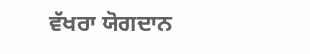ਵੱਖਰਾ ਯੋਗਦਾਨ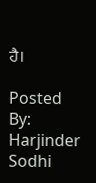ਹੈ।

Posted By: Harjinder Sodhi